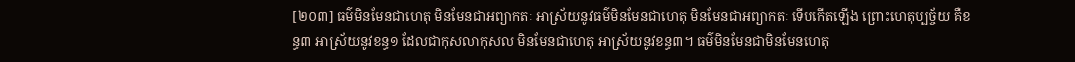[២០៣] ធម៌មិនមែនជាហេតុ មិនមែនជាអព្យាកតៈ អាស្រ័យនូវធម៌មិនមែនជាហេតុ មិនមែនជាអព្យាកតៈ ទើបកើតឡើង ព្រោះហេតុប្បច្ច័យ គឺខន្ធ៣ អាស្រ័យនូវខន្ធ១ ដែលជាកុសលាកុសល មិនមែនជាហេតុ អាស្រ័យនូវខន្ធ៣។ ធម៌មិនមែនជាមិនមែនហេតុ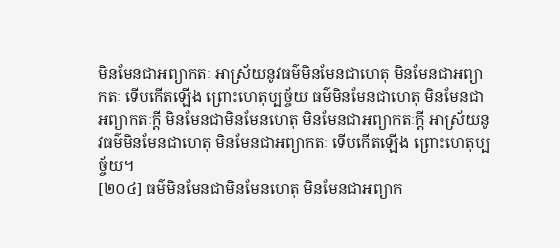មិនមែនជាអព្យាកតៈ អាស្រ័យនូវធម៌មិនមែនជាហេតុ មិនមែនជាអព្យាកតៈ ទើបកើតឡើង ព្រោះហេតុប្បច្ច័យ ធម៌មិនមែនជាហេតុ មិនមែនជាអព្យាកតៈក្តី មិនមែនជាមិនមែនហេតុ មិនមែនជាអព្យាកតៈក្តី អាស្រ័យនូវធម៌មិនមែនជាហេតុ មិនមែនជាអព្យាកតៈ ទើបកើតឡើង ព្រោះហេតុប្បច្ច័យ។
[២០៤] ធម៌មិនមែនជាមិនមែនហេតុ មិនមែនជាអព្យាក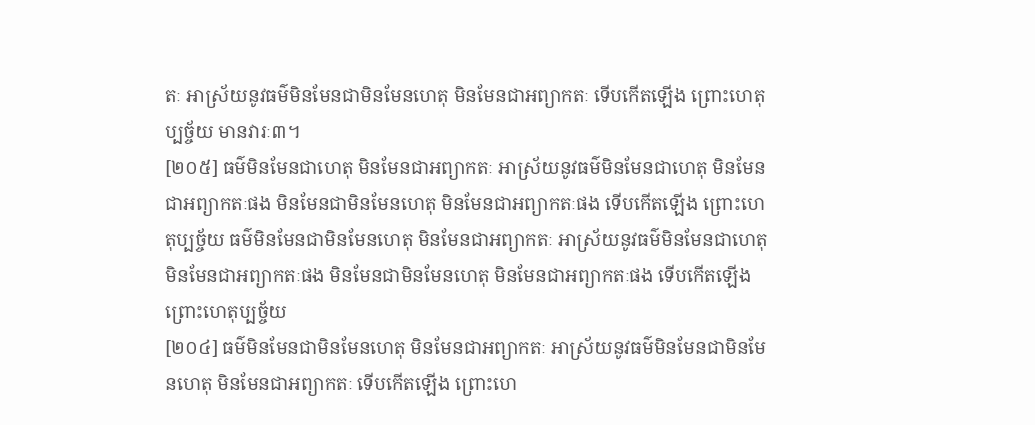តៈ អាស្រ័យនូវធម៌មិនមែនជាមិនមែនហេតុ មិនមែនជាអព្យាកតៈ ទើបកើតឡើង ព្រោះហេតុប្បច្ច័យ មានវារៈ៣។
[២០៥] ធម៌មិនមែនជាហេតុ មិនមែនជាអព្យាកតៈ អាស្រ័យនូវធម៌មិនមែនជាហេតុ មិនមែនជាអព្យាកតៈផង មិនមែនជាមិនមែនហេតុ មិនមែនជាអព្យាកតៈផង ទើបកើតឡើង ព្រោះហេតុប្បច្ច័យ ធម៌មិនមែនជាមិនមែនហេតុ មិនមែនជាអព្យាកតៈ អាស្រ័យនូវធម៌មិនមែនជាហេតុ មិនមែនជាអព្យាកតៈផង មិនមែនជាមិនមែនហេតុ មិនមែនជាអព្យាកតៈផង ទើបកើតឡើង ព្រោះហេតុប្បច្ច័យ
[២០៤] ធម៌មិនមែនជាមិនមែនហេតុ មិនមែនជាអព្យាកតៈ អាស្រ័យនូវធម៌មិនមែនជាមិនមែនហេតុ មិនមែនជាអព្យាកតៈ ទើបកើតឡើង ព្រោះហេ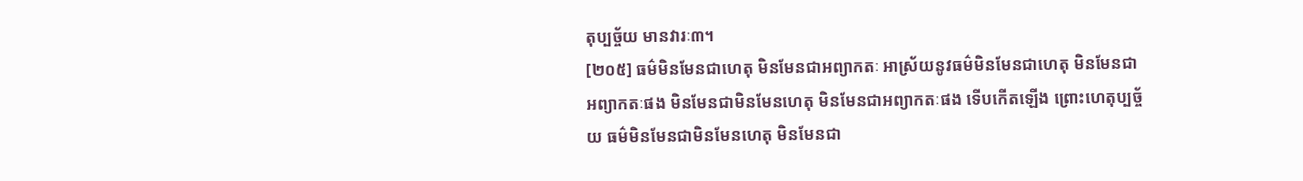តុប្បច្ច័យ មានវារៈ៣។
[២០៥] ធម៌មិនមែនជាហេតុ មិនមែនជាអព្យាកតៈ អាស្រ័យនូវធម៌មិនមែនជាហេតុ មិនមែនជាអព្យាកតៈផង មិនមែនជាមិនមែនហេតុ មិនមែនជាអព្យាកតៈផង ទើបកើតឡើង ព្រោះហេតុប្បច្ច័យ ធម៌មិនមែនជាមិនមែនហេតុ មិនមែនជា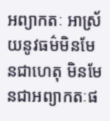អព្យាកតៈ អាស្រ័យនូវធម៌មិនមែនជាហេតុ មិនមែនជាអព្យាកតៈផ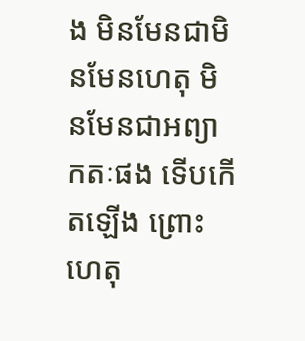ង មិនមែនជាមិនមែនហេតុ មិនមែនជាអព្យាកតៈផង ទើបកើតឡើង ព្រោះហេតុ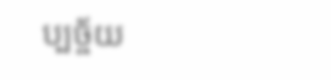ប្បច្ច័យ